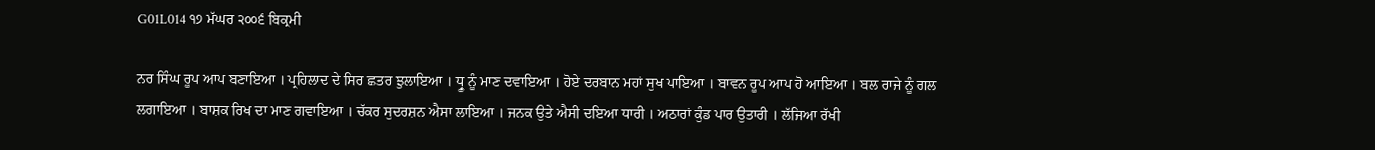G01L014 ੧੭ ਮੱਘਰ ੨੦੦੬ ਬਿਕ੍ਰਮੀ

ਨਰ ਸਿੰਘ ਰੂਪ ਆਪ ਬਣਾਇਆ । ਪ੍ਰਹਿਲਾਦ ਦੇ ਸਿਰ ਛਤਰ ਝੁਲਾਇਆ । ਧ੍ਰੂ ਨੂੰ ਮਾਣ ਦਵਾਇਆ । ਹੋਏ ਦਰਬਾਨ ਮਹਾਂ ਸੁਖ ਪਾਇਆ । ਬਾਵਨ ਰੂਪ ਆਪ ਹੋ ਆਇਆ । ਬਲ ਰਾਜੇ ਨੂੰ ਗਲ ਲਗਾਇਆ । ਬਾਸ਼ਕ ਰਿਖ ਦਾ ਮਾਣ ਗਵਾਇਆ । ਚੱਕਰ ਸੁਦਰਸ਼ਨ ਐਸਾ ਲਾਇਆ । ਜਨਕ ਉਤੇ ਐਸੀ ਦਇਆ ਧਾਰੀ । ਅਠਾਰਾਂ ਕੁੰਡ ਪਾਰ ਉਤਾਰੀ । ਲੱਜਿਆ ਰੱਖੀ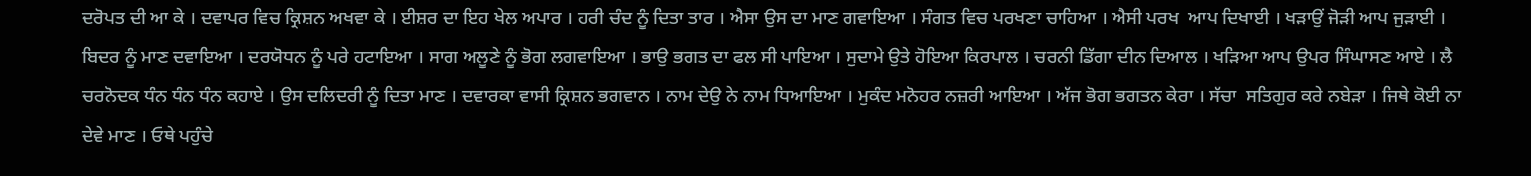ਦਰੋਪਤ ਦੀ ਆ ਕੇ । ਦਵਾਪਰ ਵਿਚ ਕ੍ਰਿਸ਼ਨ ਅਖਵਾ ਕੇ । ਈਸ਼ਰ ਦਾ ਇਹ ਖੇਲ ਅਪਾਰ । ਹਰੀ ਚੰਦ ਨੂੰ ਦਿਤਾ ਤਾਰ । ਐਸਾ ਉਸ ਦਾ ਮਾਣ ਗਵਾਇਆ । ਸੰਗਤ ਵਿਚ ਪਰਖਣਾ ਚਾਹਿਆ । ਐਸੀ ਪਰਖ  ਆਪ ਦਿਖਾਈ । ਖੜਾਉਂ ਜੋੜੀ ਆਪ ਜੁੜਾਈ । ਬਿਦਰ ਨੂੰ ਮਾਣ ਦਵਾਇਆ । ਦਰਯੋਧਨ ਨੂੰ ਪਰੇ ਹਟਾਇਆ । ਸਾਗ ਅਲੂਣੇ ਨੂੰ ਭੋਗ ਲਗਵਾਇਆ । ਭਾਉ ਭਗਤ ਦਾ ਫਲ ਸੀ ਪਾਇਆ । ਸੁਦਾਮੇ ਉਤੇ ਹੋਇਆ ਕਿਰਪਾਲ । ਚਰਨੀ ਡਿੱਗਾ ਦੀਨ ਦਿਆਲ । ਖੜਿਆ ਆਪ ਉਪਰ ਸਿੰਘਾਸਣ ਆਏ । ਲੈ ਚਰਨੋਦਕ ਧੰਨ ਧੰਨ ਧੰਨ ਕਹਾਏ । ਉਸ ਦਲਿਦਰੀ ਨੂੰ ਦਿਤਾ ਮਾਣ । ਦਵਾਰਕਾ ਵਾਸੀ ਕ੍ਰਿਸ਼ਨ ਭਗਵਾਨ । ਨਾਮ ਦੇਉ ਨੇ ਨਾਮ ਧਿਆਇਆ । ਮੁਕੰਦ ਮਨੋਹਰ ਨਜ਼ਰੀ ਆਇਆ । ਅੱਜ ਭੋਗ ਭਗਤਨ ਕੇਰਾ । ਸੱਚਾ  ਸਤਿਗੁਰ ਕਰੇ ਨਬੇੜਾ । ਜਿਥੇ ਕੋਈ ਨਾ ਦੇਵੇ ਮਾਣ । ਓਥੇ ਪਹੁੰਚੇ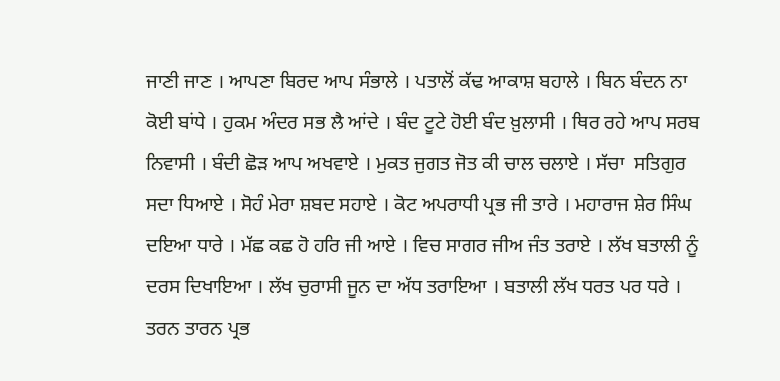ਜਾਣੀ ਜਾਣ । ਆਪਣਾ ਬਿਰਦ ਆਪ ਸੰਭਾਲੇ । ਪਤਾਲੋਂ ਕੱਢ ਆਕਾਸ਼ ਬਹਾਲੇ । ਬਿਨ ਬੰਦਨ ਨਾ ਕੋਈ ਬਾਂਧੇ । ਹੁਕਮ ਅੰਦਰ ਸਭ ਲੈ ਆਂਦੇ । ਬੰਦ ਟੂਟੇ ਹੋਈ ਬੰਦ ਖ਼ੁਲਾਸੀ । ਥਿਰ ਰਹੇ ਆਪ ਸਰਬ ਨਿਵਾਸੀ । ਬੰਦੀ ਛੋੜ ਆਪ ਅਖਵਾਏ । ਮੁਕਤ ਜੁਗਤ ਜੋਤ ਕੀ ਚਾਲ ਚਲਾਏ । ਸੱਚਾ  ਸਤਿਗੁਰ ਸਦਾ ਧਿਆਏ । ਸੋਹੰ ਮੇਰਾ ਸ਼ਬਦ ਸਹਾਏ । ਕੋਟ ਅਪਰਾਧੀ ਪ੍ਰਭ ਜੀ ਤਾਰੇ । ਮਹਾਰਾਜ ਸ਼ੇਰ ਸਿੰਘ ਦਇਆ ਧਾਰੇ । ਮੱਛ ਕਛ ਹੋ ਹਰਿ ਜੀ ਆਏ । ਵਿਚ ਸਾਗਰ ਜੀਅ ਜੰਤ ਤਰਾਏ । ਲੱਖ ਬਤਾਲੀ ਨੂੰ ਦਰਸ ਦਿਖਾਇਆ । ਲੱਖ ਚੁਰਾਸੀ ਜੂਨ ਦਾ ਅੱਧ ਤਰਾਇਆ । ਬਤਾਲੀ ਲੱਖ ਧਰਤ ਪਰ ਧਰੇ । ਤਰਨ ਤਾਰਨ ਪ੍ਰਭ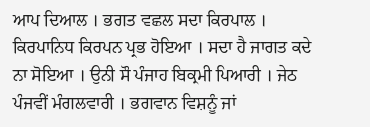ਆਪ ਦਿਆਲ । ਭਗਤ ਵਛਲ ਸਦਾ ਕਿਰਪਾਲ । ਕਿਰਪਾਨਿਧ ਕਿਰਪਨ ਪ੍ਰਭ ਹੋਇਆ । ਸਦਾ ਹੈ ਜਾਗਤ ਕਦੇ ਨਾ ਸੋਇਆ । ਉਨੀ ਸੌ ਪੰਜਾਹ ਬਿਕ੍ਰਮੀ ਪਿਆਰੀ । ਜੇਠ ਪੰਜਵੀਂ ਮੰਗਲਵਾਰੀ । ਭਗਵਾਨ ਵਿਸ਼ਨੂੰ ਜਾਂ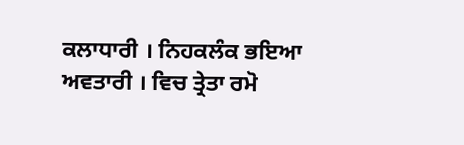ਕਲਾਧਾਰੀ । ਨਿਹਕਲੰਕ ਭਇਆ ਅਵਤਾਰੀ । ਵਿਚ ਤ੍ਰੇਤਾ ਰਮੋ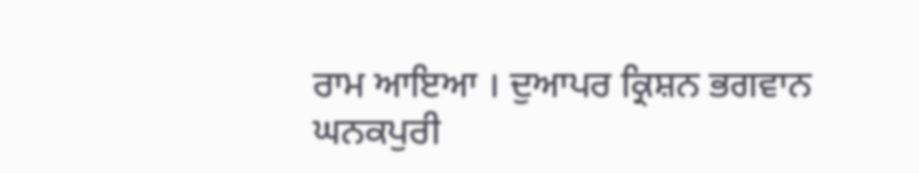ਰਾਮ ਆਇਆ । ਦੁਆਪਰ ਕ੍ਰਿਸ਼ਨ ਭਗਵਾਨ ਘਨਕਪੁਰੀ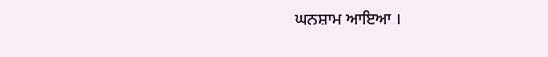ਘਨਸ਼ਾਮ ਆਇਆ ।